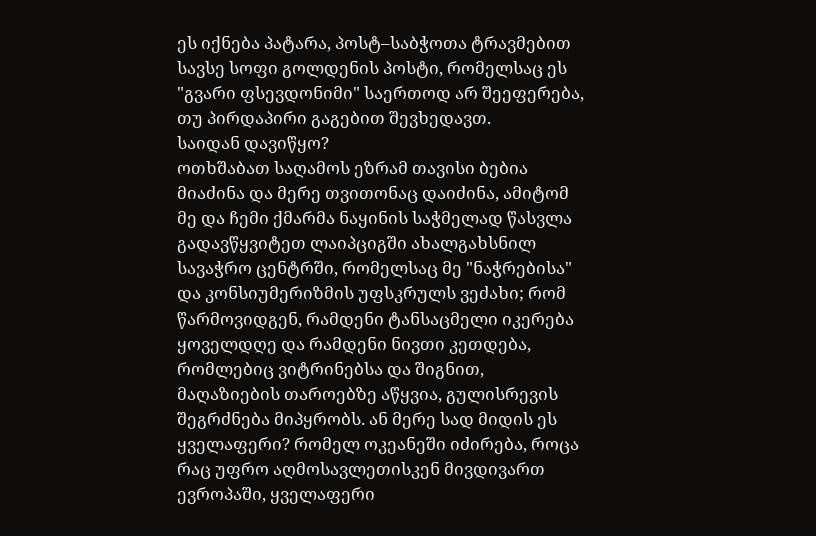ეს იქნება პატარა, პოსტ–საბჭოთა ტრავმებით სავსე სოფი გოლდენის პოსტი, რომელსაც ეს "გვარი ფსევდონიმი" საერთოდ არ შეეფერება, თუ პირდაპირი გაგებით შევხედავთ.
საიდან დავიწყო?
ოთხშაბათ საღამოს ეზრამ თავისი ბებია მიაძინა და მერე თვითონაც დაიძინა, ამიტომ მე და ჩემი ქმარმა ნაყინის საჭმელად წასვლა გადავწყვიტეთ ლაიპციგში ახალგახსნილ სავაჭრო ცენტრში, რომელსაც მე "ნაჭრებისა" და კონსიუმერიზმის უფსკრულს ვეძახი; რომ წარმოვიდგენ, რამდენი ტანსაცმელი იკერება ყოველდღე და რამდენი ნივთი კეთდება, რომლებიც ვიტრინებსა და შიგნით, მაღაზიების თაროებზე აწყვია, გულისრევის შეგრძნება მიპყრობს. ან მერე სად მიდის ეს ყველაფერი? რომელ ოკეანეში იძირება, როცა რაც უფრო აღმოსავლეთისკენ მივდივართ ევროპაში, ყველაფერი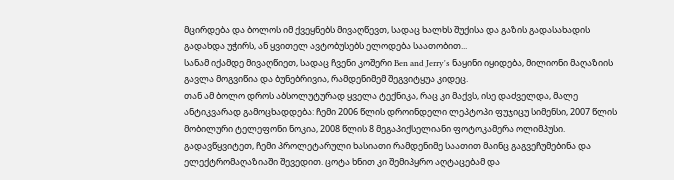მცირდება და ბოლოს იმ ქვეყნებს მივაღწევთ, სადაც ხალხს შუქისა და გაზის გადასახადის გადახდა უჭირს, ან ყვითელ ავტობუსებს ელოდება საათობით...
სანამ იქამდე მივაღწიეთ, სადაც ჩვენი კოშერი Ben and Jerry's ნაყინი იყიდება, მილიონი მაღაზიის გავლა მოგვიწია და ბუნებრივია, რამდენიმემ შეგვიტყუა კიდეც.
თან ამ ბოლო დროს აბსოლუტურად ყველა ტექნიკა, რაც კი მაქვს, ისე დაძველდა, მალე ანტიკვარად გამოცხადდება: ჩემი 2006 წლის დროინდელი ლეპტოპი ფუჯიცუ სიმენსი, 2007 წლის მობილური ტელეფონი ნოკია, 2008 წლის 8 მეგაპიქსელიანი ფოტოკამერა ოლიმპუსი. გადავწყვიტეთ, ჩემი პროლეტარული ხასიათი რამდენიმე საათით მაინც გაგვეჩუმებინა და ელექტრომაღაზიაში შევედით. ცოტა ხნით კი შემიპყრო აღტაცებამ და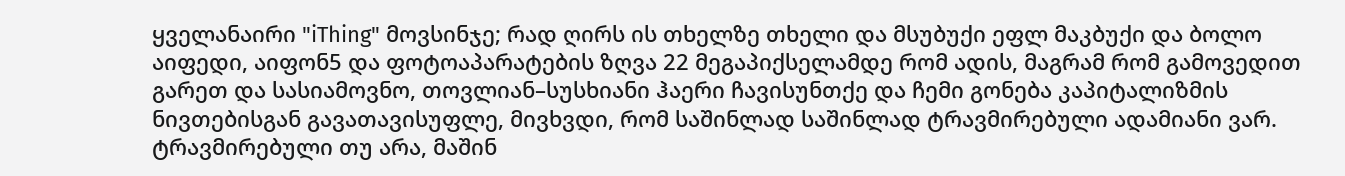ყველანაირი "iThing" მოვსინჯე; რად ღირს ის თხელზე თხელი და მსუბუქი ეფლ მაკბუქი და ბოლო აიფედი, აიფონ5 და ფოტოაპარატების ზღვა 22 მეგაპიქსელამდე რომ ადის, მაგრამ რომ გამოვედით გარეთ და სასიამოვნო, თოვლიან–სუსხიანი ჰაერი ჩავისუნთქე და ჩემი გონება კაპიტალიზმის ნივთებისგან გავათავისუფლე, მივხვდი, რომ საშინლად საშინლად ტრავმირებული ადამიანი ვარ.
ტრავმირებული თუ არა, მაშინ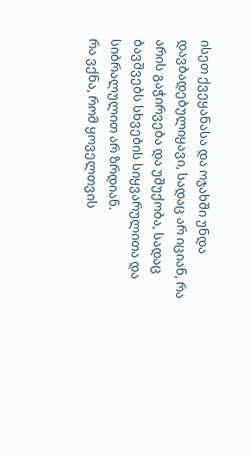ისეთ ქვეყანასა და ოჯახში უნდა დავბადებულიყავი, სადაც არ იციან, რა არის გაჭირვება და უშუქობა, სადაც ბავშვებს სხვების სიყვარულითა და სიბრალულით არ ზრდიან.
რა ვქნა, რომ ყოველთვის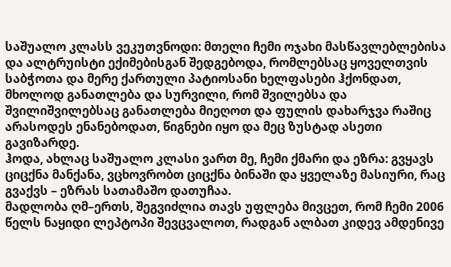საშუალო კლასს ვეკუთვნოდი: მთელი ჩემი ოჯახი მასწავლებლებისა და ალტრუისტი ექიმებისგან შედგებოდა, რომლებსაც ყოველთვის საბჭოთა და მერე ქართული პატიოსანი ხელფასები ჰქონდათ, მხოლოდ განათლება და სურვილი, რომ შვილებსა და შვილიშვილებსაც განათლება მიეღოთ და ფულის დახარჯვა რაშიც არასოდეს ენანებოდათ, წიგნები იყო და მეც ზუსტად ასეთი გავიზარდე.
ჰოდა, ახლაც საშუალო კლასი ვართ მე, ჩემი ქმარი და ეზრა: გვყავს ციცქნა მანქანა, ვცხოვრობთ ციცქნა ბინაში და ყველაზე მასიური, რაც გვაქვს – ეზრას სათამაშო დათუჩაა.
მადლობა ღმ–ერთს, შეგვიძლია თავს უფლება მივცეთ, რომ ჩემი 2006 წელს ნაყიდი ლეპტოპი შევცვალოთ, რადგან ალბათ კიდევ ამდენივე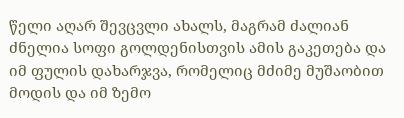წელი აღარ შევცვლი ახალს, მაგრამ ძალიან ძნელია სოფი გოლდენისთვის ამის გაკეთება და იმ ფულის დახარჯვა, რომელიც მძიმე მუშაობით მოდის და იმ ზემო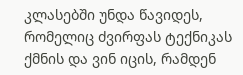კლასებში უნდა წავიდეს, რომელიც ძვირფას ტექნიკას ქმნის და ვინ იცის, რამდენ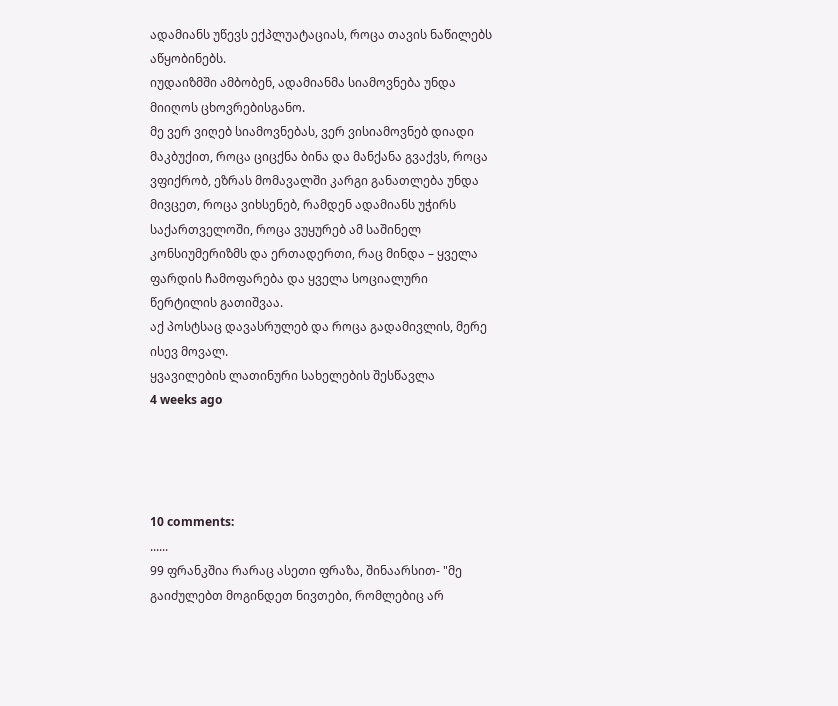ადამიანს უწევს ექპლუატაციას, როცა თავის ნაწილებს აწყობინებს.
იუდაიზმში ამბობენ, ადამიანმა სიამოვნება უნდა მიიღოს ცხოვრებისგანო.
მე ვერ ვიღებ სიამოვნებას, ვერ ვისიამოვნებ დიადი მაკბუქით, როცა ციცქნა ბინა და მანქანა გვაქვს, როცა ვფიქრობ, ეზრას მომავალში კარგი განათლება უნდა მივცეთ, როცა ვიხსენებ, რამდენ ადამიანს უჭირს საქართველოში, როცა ვუყურებ ამ საშინელ კონსიუმერიზმს და ერთადერთი, რაც მინდა – ყველა ფარდის ჩამოფარება და ყველა სოციალური წერტილის გათიშვაა.
აქ პოსტსაც დავასრულებ და როცა გადამივლის, მერე ისევ მოვალ.
ყვავილების ლათინური სახელების შესწავლა
4 weeks ago




10 comments:
......
99 ფრანკშია რარაც ასეთი ფრაზა, შინაარსით- "მე გაიძულებთ მოგინდეთ ნივთები, რომლებიც არ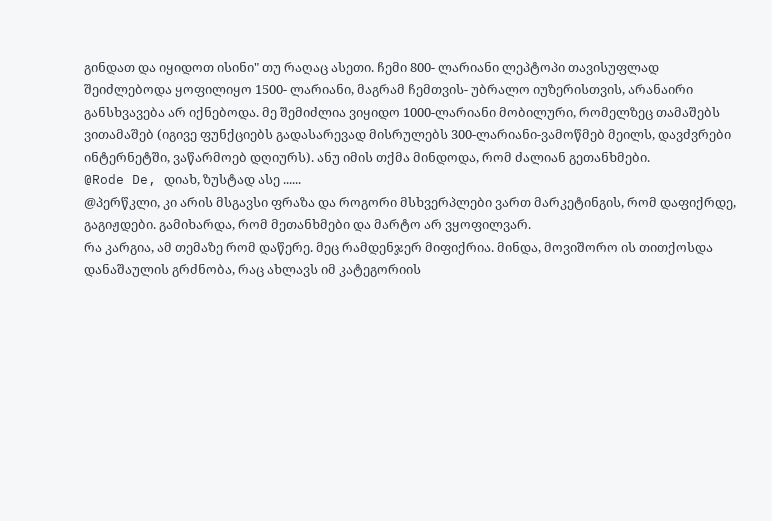გინდათ და იყიდოთ ისინი" თუ რაღაც ასეთი. ჩემი 800- ლარიანი ლეპტოპი თავისუფლად შეიძლებოდა ყოფილიყო 1500- ლარიანი, მაგრამ ჩემთვის- უბრალო იუზერისთვის, არანაირი განსხვავება არ იქნებოდა. მე შემიძლია ვიყიდო 1000-ლარიანი მობილური, რომელზეც თამაშებს ვითამაშებ (იგივე ფუნქციებს გადასარევად მისრულებს 300-ლარიანი-ვამოწმებ მეილს, დავძვრები ინტერნეტში, ვაწარმოებ დღიურს). ანუ იმის თქმა მინდოდა, რომ ძალიან გეთანხმები.
@Rode De, დიახ, ზუსტად ასე ......
@პერწკლი, კი არის მსგავსი ფრაზა და როგორი მსხვერპლები ვართ მარკეტინგის, რომ დაფიქრდე, გაგიჟდები. გამიხარდა, რომ მეთანხმები და მარტო არ ვყოფილვარ.
რა კარგია, ამ თემაზე რომ დაწერე. მეც რამდენჯერ მიფიქრია. მინდა, მოვიშორო ის თითქოსდა დანაშაულის გრძნობა, რაც ახლავს იმ კატეგორიის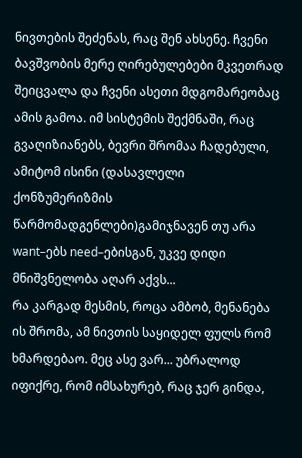ნივთების შეძენას, რაც შენ ახსენე. ჩვენი ბავშვობის მერე ღირებულებები მკვეთრად შეიცვალა და ჩვენი ასეთი მდგომარეობაც ამის გამოა. იმ სისტემის შექმნაში, რაც გვაღიზიანებს, ბევრი შრომაა ჩადებული, ამიტომ ისინი (დასავლელი ქონზუმერიზმის წარმომადგენლები)გამიჯნავენ თუ არა want–ებს need–ებისგან, უკვე დიდი მნიშვნელობა აღარ აქვს...
რა კარგად მესმის, როცა ამბობ, მენანება ის შრომა, ამ ნივთის საყიდელ ფულს რომ ხმარდებაო. მეც ასე ვარ... უბრალოდ იფიქრე, რომ იმსახურებ, რაც ჯერ გინდა,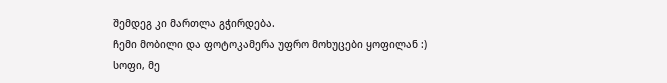შემდეგ კი მართლა გჭირდება.
ჩემი მობილი და ფოტოკამერა უფრო მოხუცები ყოფილან :)
სოფი, მე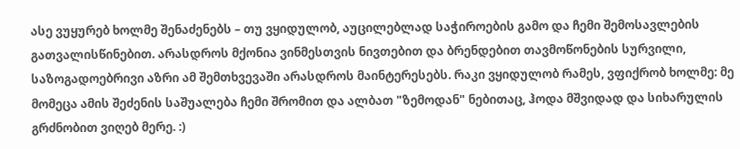ასე ვუყურებ ხოლმე შენაძენებს – თუ ვყიდულობ, აუცილებლად საჭიროების გამო და ჩემი შემოსავლების გათვალისწინებით. არასდროს მქონია ვინმესთვის ნივთებით და ბრენდებით თავმოწონების სურვილი, საზოგადოებრივი აზრი ამ შემთხვევაში არასდროს მაინტერესებს. რაკი ვყიდულობ რამეს, ვფიქრობ ხოლმე: მე მომეცა ამის შეძენის საშუალება ჩემი შრომით და ალბათ "ზემოდან" ნებითაც, ჰოდა მშვიდად და სიხარულის გრძნობით ვიღებ მერე. :)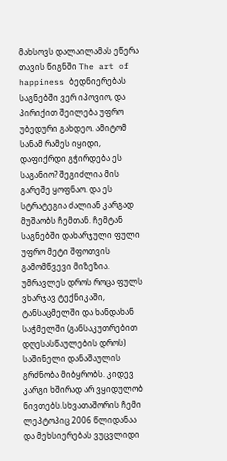მახსოვს დალაილამას ეწერა თავის წიგნში The art of happiness ბედნიერებას საგნებში ვერ იპოვიო, და პირიქით შეილება უფრო უბედური გახდეო. ამიტომ სანამ რამეს იყიდი, დაფიქრდი გჭირდება ეს საგანიო? შეგიძლია მის გარეშე ყოფნაო. და ეს სტრატეგია ძალიან კარგად მუშაობს ჩემთან. ჩემტან საგნებში დახარჯული ფული უფრო მეტი შფოთვის გამომწვევი მიზეზია.
უმრავლეს დროს როცა ფულს ვხარჯავ ტექნიკაში, ტანსაცმელში და ხანდახან საჭმელში (განსაკუთრებით დღესასწაულების დროს) საშინელი დანაშაულის გრძნობა მიბყრობს. კიდევ კარგი ხშირად არ ვყიდულობ ნივთებს.სხვათაშორის ჩემი ლეპტოპიც 2006 წლიდანაა და მეხსიერებას ვუცვლიდი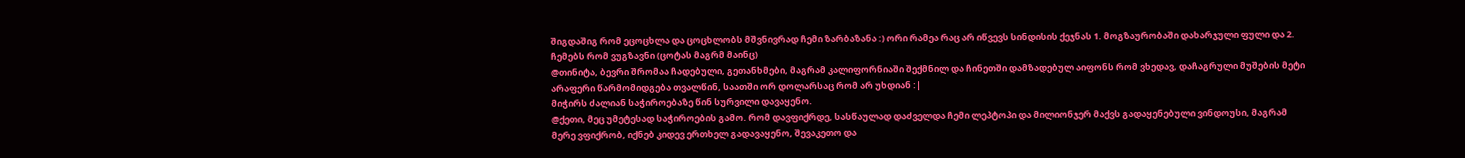შიგდაშიგ რომ ეცოცხლა და ცოცხლობს მშვნივრად ჩემი ზარბაზანა :) ორი რამეა რაც არ იწვევს სინდისის ქეჯნას 1. მოგზაურობაში დახარჯული ფული და 2. ჩემებს რომ ვუგზავნი (ცოტას მაგრმ მაინც)
@თინიტა, ბევრი შრომაა ჩადებული, გეთანხმები, მაგრამ კალიფორნიაში შექმნილ და ჩინეთში დამზადებულ აიფონს რომ ვხედავ, დაჩაგრული მუშების მეტი არაფერი წარმომიდგება თვალწინ, საათში ორ დოლარსაც რომ არ უხდიან :|
მიჭირს ძალიან საჭიროებაზე წინ სურვილი დავაყენო.
@ქეთი, მეც უმეტესად საჭიროების გამო. რომ დავფიქრდე, სასწაულად დაძველდა ჩემი ლეპტოპი და მილიონჯერ მაქვს გადაყენებული ვინდოუსი, მაგრამ მერე ვფიქრობ, იქნებ კიდევ ერთხელ გადავაყენო, შევაკეთო და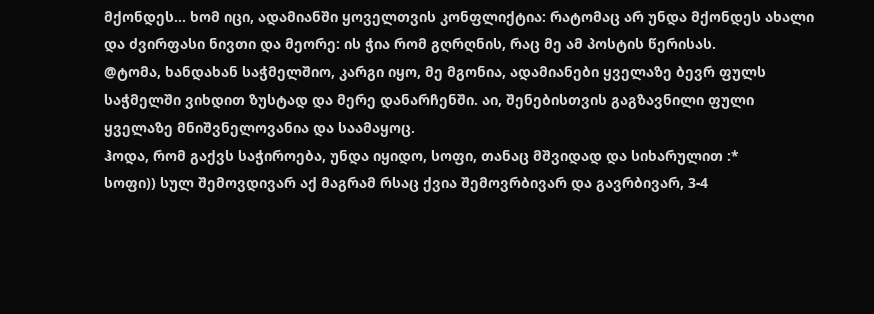მქონდეს... ხომ იცი, ადამიანში ყოველთვის კონფლიქტია: რატომაც არ უნდა მქონდეს ახალი და ძვირფასი ნივთი და მეორე: ის ჭია რომ გღრღნის, რაც მე ამ პოსტის წერისას.
@ტომა, ხანდახან საჭმელშიო, კარგი იყო, მე მგონია, ადამიანები ყველაზე ბევრ ფულს საჭმელში ვიხდით ზუსტად და მერე დანარჩენში. აი, შენებისთვის გაგზავნილი ფული ყველაზე მნიშვნელოვანია და საამაყოც.
ჰოდა, რომ გაქვს საჭიროება, უნდა იყიდო, სოფი, თანაც მშვიდად და სიხარულით :*
სოფი)) სულ შემოვდივარ აქ მაგრამ რსაც ქვია შემოვრბივარ და გავრბივარ, 3-4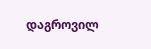დაგროვილ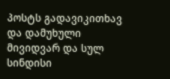პოსტს გადავიკითხავ და დამუხული მივიდვარ და სულ სინდისი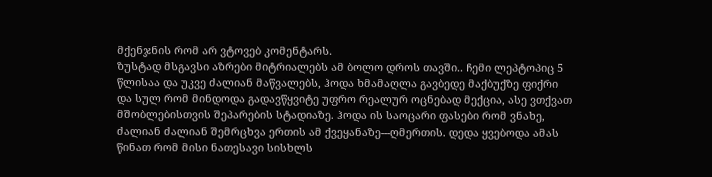მქენჯნის რომ არ ვტოვებ კომენტარს.
ზუსტად მსგავსი აზრები მიტრიალებს ამ ბოლო დროს თავში.. ჩემი ლეპტოპიც 5 წლისაა და უკვე ძალიან მაწვალებს, ჰოდა ხმამაღლა გავბედე მაქბუქზე ფიქრი და სულ რომ მინდოდა გადავწყვიტე უფრო რეალურ ოცნებად მექცია, ასე ვთქვათ მშობლებისთვის შეპარების სტადიაზე. ჰოდა ის საოცარი ფასები რომ ვნახე, ძალიან ძალიან შემრცხვა ერთის ამ ქვეყანაზე---ღმერთის. დედა ყვებოდა ამას წინათ რომ მისი ნათესავი სისხლს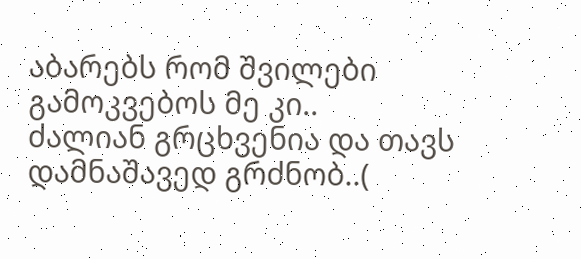აბარებს რომ შვილები გამოკვებოს მე კი..
ძალიან გრცხვენია და თავს დამნაშავედ გრძნობ..(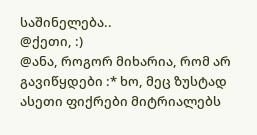საშინელება..
@ქეთი, :)
@ანა, როგორ მიხარია, რომ არ გავიწყდები :* ხო, მეც ზუსტად ასეთი ფიქრები მიტრიალებს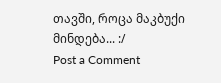თავში, როცა მაკბუქი მინდება... :/
Post a Comment